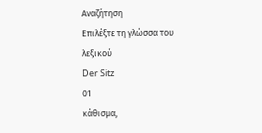Αναζήτηση
Επιλέξτε τη γλώσσα του λεξικού
Der Sitz
01
κάθισμα,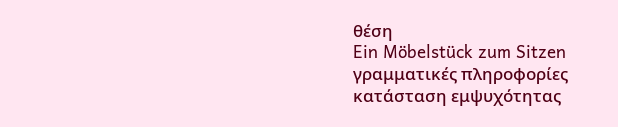θέση
Ein Möbelstück zum Sitzen
γραμματικές πληροφορίες
κατάσταση εμψυχότητας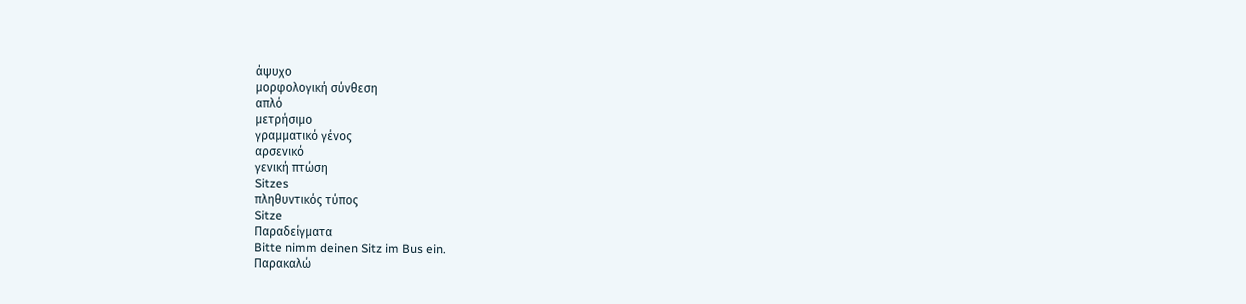άψυχο
μορφολογική σύνθεση
απλό
μετρήσιμο
γραμματικό γένος
αρσενικό
γενική πτώση
Sitzes
πληθυντικός τύπος
Sitze
Παραδείγματα
Bitte nimm deinen Sitz im Bus ein.
Παρακαλώ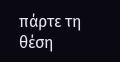πάρτε τη θέση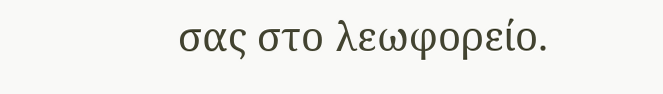σας στο λεωφορείο.